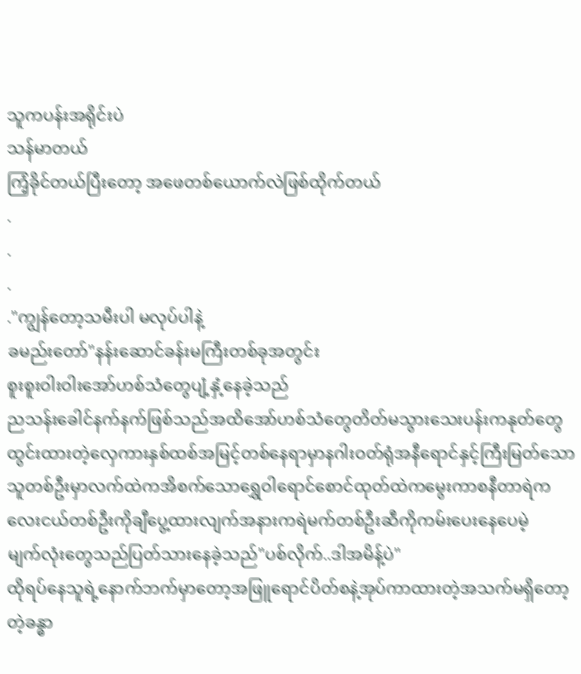သူကပန်းအရိုင်းပဲ
သန်မာတယ်
ကြံ့ခိုင်တယ်ပြီးတော့ အဖေတစ်ယောက်လဲဖြစ်ထိုက်တယ်
.
.
.
."ကျွန်တော့သမီးပါ မလုပ်ပါနဲ့
ခမည်းတော်"နန်းဆောင်ခန်းမကြီးတစ်ခုအတွင်း
စူးစူးဝါးဝါးအော်ဟစ်သံတွေပျံ့နှံ့နေခဲ့သည်
ညသန်းခေါင်နက်နက်ဖြစ်သည်အထိအော်ဟစ်သံတွေတိတ်မသွားသေးပန်းကနုတ်တွေထွင်းထားတဲ့လှေကားနှစ်ထစ်အမြင့်တစ်နေရာမှာနဂါးဝတ်ရုံအနီရောင်နှင့်ကြီးမြတ်သောသူတစ်ဦးမှာလက်ထဲကအိစက်သောရွှေဝါရောင်စောင်ထုတ်ထဲကမွေးကာစနီတာရဲကလေးငယ်တစ်ဦးကိုချီပွေ့ထားလျက်အနားကရဲမက်တစ်ဦးဆီကိုကမ်းပေးနေပေမဲ့
မျက်လုံးတွေသည်ပြတ်သားနေခဲ့သည်"ပစ်လိုက်..ဒါအမိန့်ပဲ"
ထိုရပ်နေသူရဲ့နောက်ဘက်မှာတော့အဖြူရောင်ပိတ်စနဲ့အုပ်ကာထားတဲ့အသက်မရှိတော့တဲ့ခန္ဓာ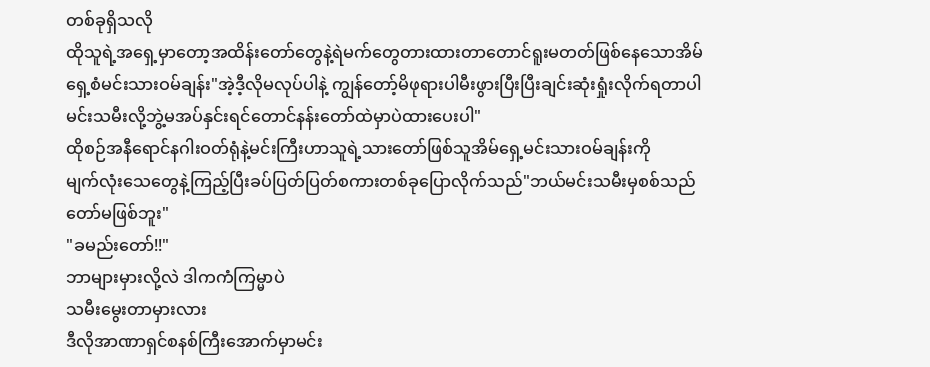တစ်ခုရှိသလို
ထိုသူရဲ့အရှေ့မှာတော့အထိန်းတော်တွေနဲ့ရဲမက်တွေတားထားတာတောင်ရူးမတတ်ဖြစ်နေသောအိမ်ရှေ့စံမင်းသားဝမ်ချန်း"အဲ့ဒီ့လိုမလုပ်ပါနဲ့ ကျွန်တော့်မိဖုရားပါမီးဖွားပြီးပြီးချင်းဆုံးရှုံးလိုက်ရတာပါ မင်းသမီးလို့ဘွဲ့မအပ်နှင်းရင်တောင်နန်းတော်ထဲမှာပဲထားပေးပါ"
ထိုစဉ်အနီရောင်နဂါးဝတ်ရုံနဲ့မင်းကြီးဟာသူရဲ့သားတော်ဖြစ်သူအိမ်ရှေ့မင်းသားဝမ်ချန်းကို
မျက်လုံးသေတွေနဲ့ကြည့်ပြီးခပ်ပြတ်ပြတ်စကားတစ်ခုပြောလိုက်သည်"ဘယ်မင်းသမီးမှစစ်သည်တော်မဖြစ်ဘူး"
"ခမည်းတော်!!"
ဘာများမှားလို့လဲ ဒါကကံကြမ္မာပဲ
သမီးမွေးတာမှားလား
ဒီလိုအာဏာရှင်စနစ်ကြီးအောက်မှာမင်း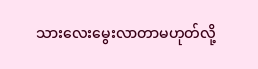သားလေးမွေးလာတာမဟုတ်လို့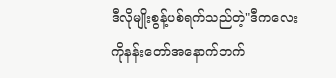ဒီလိုမျိုးစွန့်ပစ်ရက်သည်တဲ့"ဒီကလေးကိုနန်းတော်အနောက်ဘက်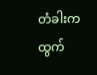တံခါးကထွက်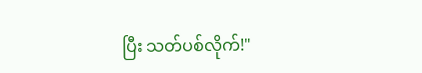ပြီး သတ်ပစ်လိုက်!"